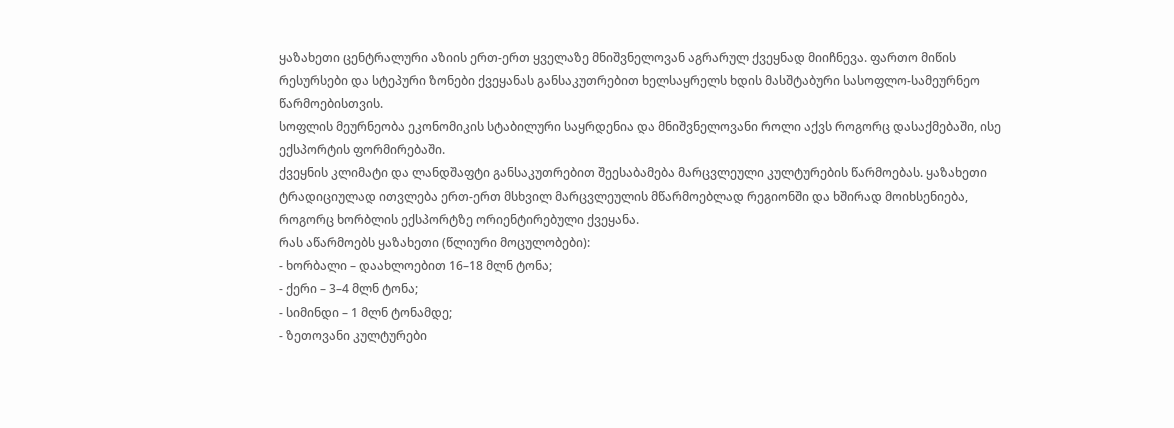ყაზახეთი ცენტრალური აზიის ერთ-ერთ ყველაზე მნიშვნელოვან აგრარულ ქვეყნად მიიჩნევა. ფართო მიწის რესურსები და სტეპური ზონები ქვეყანას განსაკუთრებით ხელსაყრელს ხდის მასშტაბური სასოფლო-სამეურნეო წარმოებისთვის.
სოფლის მეურნეობა ეკონომიკის სტაბილური საყრდენია და მნიშვნელოვანი როლი აქვს როგორც დასაქმებაში, ისე ექსპორტის ფორმირებაში.
ქვეყნის კლიმატი და ლანდშაფტი განსაკუთრებით შეესაბამება მარცვლეული კულტურების წარმოებას. ყაზახეთი ტრადიციულად ითვლება ერთ-ერთ მსხვილ მარცვლეულის მწარმოებლად რეგიონში და ხშირად მოიხსენიება, როგორც ხორბლის ექსპორტზე ორიენტირებული ქვეყანა.
რას აწარმოებს ყაზახეთი (წლიური მოცულობები):
- ხორბალი – დაახლოებით 16–18 მლნ ტონა;
- ქერი – 3–4 მლნ ტონა;
- სიმინდი – 1 მლნ ტონამდე;
- ზეთოვანი კულტურები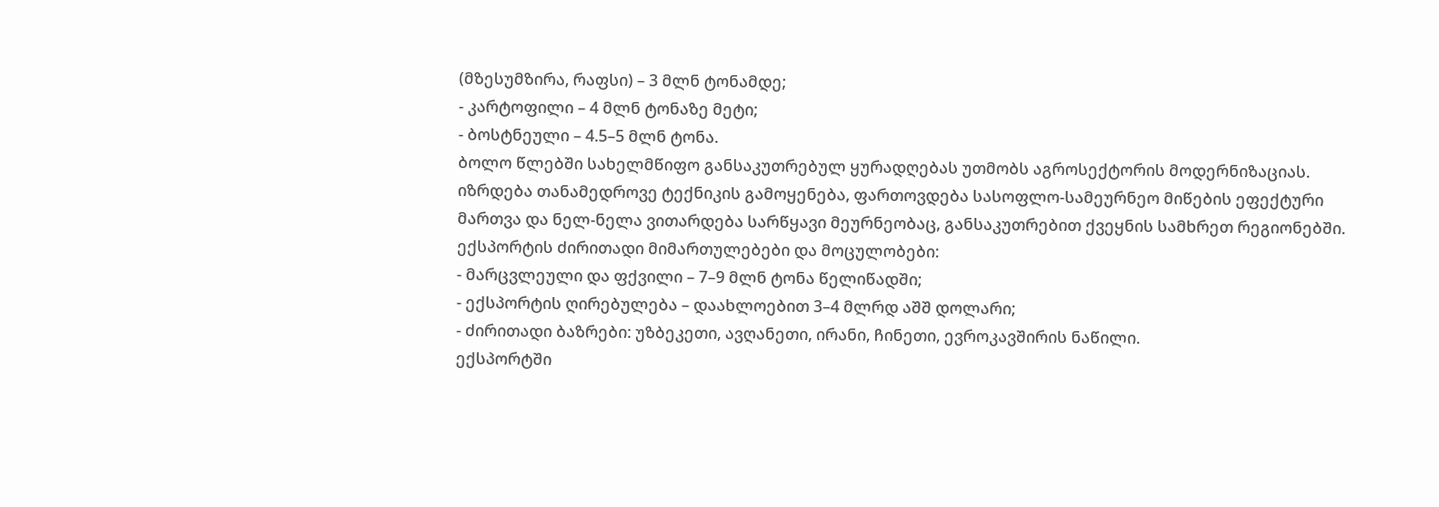(მზესუმზირა, რაფსი) – 3 მლნ ტონამდე;
- კარტოფილი – 4 მლნ ტონაზე მეტი;
- ბოსტნეული – 4.5–5 მლნ ტონა.
ბოლო წლებში სახელმწიფო განსაკუთრებულ ყურადღებას უთმობს აგროსექტორის მოდერნიზაციას. იზრდება თანამედროვე ტექნიკის გამოყენება, ფართოვდება სასოფლო-სამეურნეო მიწების ეფექტური მართვა და ნელ-ნელა ვითარდება სარწყავი მეურნეობაც, განსაკუთრებით ქვეყნის სამხრეთ რეგიონებში.
ექსპორტის ძირითადი მიმართულებები და მოცულობები:
- მარცვლეული და ფქვილი – 7–9 მლნ ტონა წელიწადში;
- ექსპორტის ღირებულება – დაახლოებით 3–4 მლრდ აშშ დოლარი;
- ძირითადი ბაზრები: უზბეკეთი, ავღანეთი, ირანი, ჩინეთი, ევროკავშირის ნაწილი.
ექსპორტში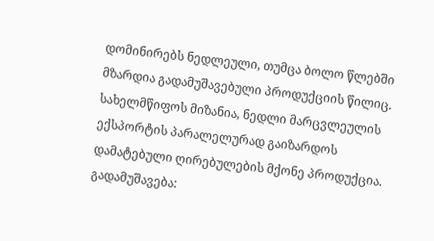დომინირებს ნედლეული, თუმცა ბოლო წლებში მზარდია გადამუშავებული პროდუქციის წილიც. სახელმწიფოს მიზანია, ნედლი მარცვლეულის ექსპორტის პარალელურად გაიზარდოს დამატებული ღირებულების მქონე პროდუქცია.
გადამუშავება: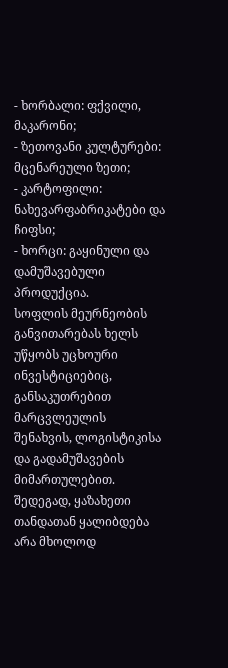- ხორბალი: ფქვილი, მაკარონი;
- ზეთოვანი კულტურები: მცენარეული ზეთი;
- კარტოფილი: ნახევარფაბრიკატები და ჩიფსი;
- ხორცი: გაყინული და დამუშავებული პროდუქცია.
სოფლის მეურნეობის განვითარებას ხელს უწყობს უცხოური ინვესტიციებიც, განსაკუთრებით მარცვლეულის შენახვის, ლოგისტიკისა და გადამუშავების მიმართულებით. შედეგად, ყაზახეთი თანდათან ყალიბდება არა მხოლოდ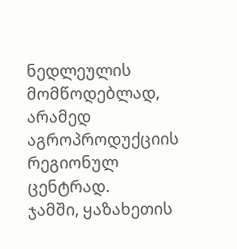ნედლეულის მომწოდებლად, არამედ აგროპროდუქციის რეგიონულ ცენტრად.
ჯამში, ყაზახეთის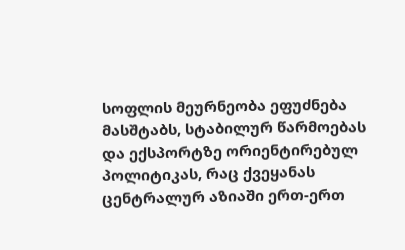სოფლის მეურნეობა ეფუძნება მასშტაბს, სტაბილურ წარმოებას და ექსპორტზე ორიენტირებულ პოლიტიკას, რაც ქვეყანას ცენტრალურ აზიაში ერთ-ერთ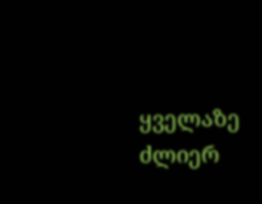ყველაზე ძლიერ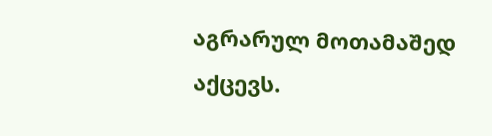აგრარულ მოთამაშედ აქცევს.